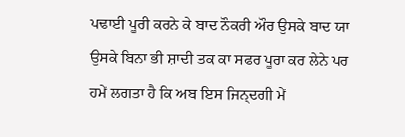ਪਢਾਈ ਪੂਰੀ ਕਰਨੇ ਕੇ ਬਾਦ ਨੌਕਰੀ ਔਰ ਉਸਕੇ ਬਾਦ ਯਾ ਉਸਕੇ ਬਿਨਾ ਭੀ ਸ਼ਾਦੀ ਤਕ ਕਾ ਸਫਰ ਪੂਰਾ ਕਰ ਲੇਨੇ ਪਰ ਹਮੇਂ ਲਗਤਾ ਹੈ ਕਿ ਅਬ ਇਸ ਜਿਨ੍ਦਗੀ ਮੇਂ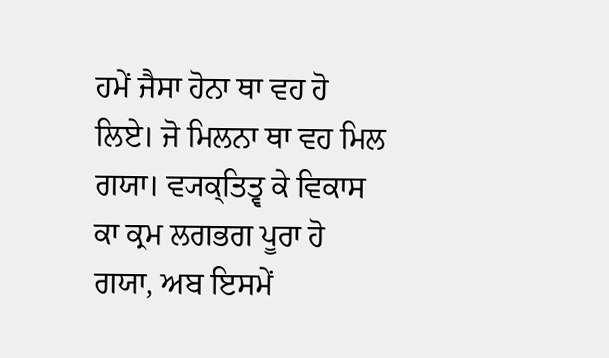ਹਮੇਂ ਜੈਸਾ ਹੋਨਾ ਥਾ ਵਹ ਹੋ ਲਿਏ। ਜੋ ਮਿਲਨਾ ਥਾ ਵਹ ਮਿਲ ਗਯਾ। ਵ੍ਯਕ੍ਤਿਤ੍ਵ ਕੇ ਵਿਕਾਸ ਕਾ ਕ੍ਰਮ ਲਗਭਗ ਪੂਰਾ ਹੋ ਗਯਾ, ਅਬ ਇਸਮੇਂ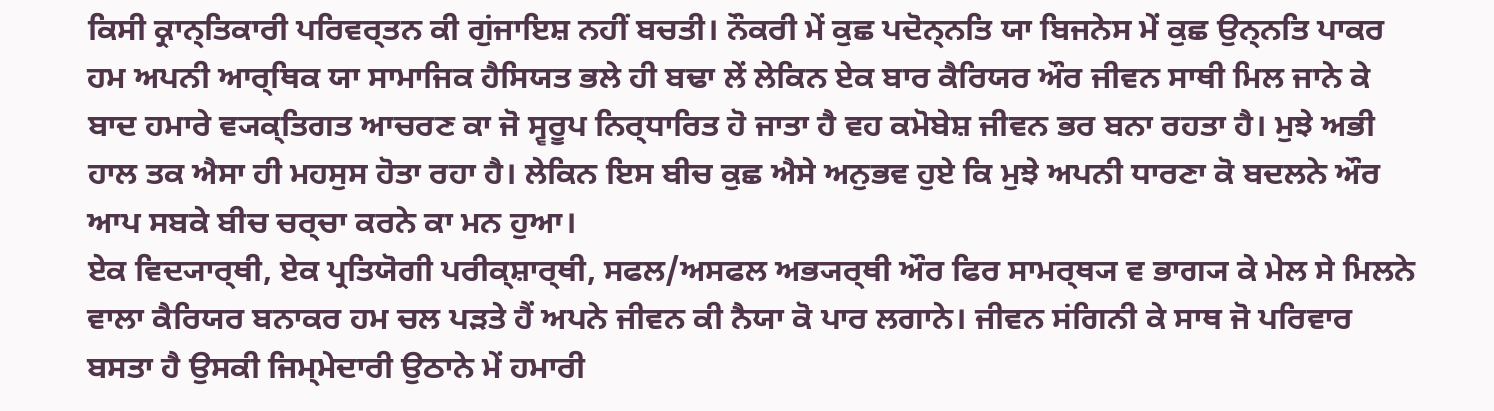ਕਿਸੀ ਕ੍ਰਾਨ੍ਤਿਕਾਰੀ ਪਰਿਵਰ੍ਤਨ ਕੀ ਗੁਂਜਾਇਸ਼ ਨਹੀਂ ਬਚਤੀ। ਨੌਕਰੀ ਮੇਂ ਕੁਛ ਪਦੋਨ੍ਨਤਿ ਯਾ ਬਿਜਨੇਸ ਮੇਂ ਕੁਛ ਉਨ੍ਨਤਿ ਪਾਕਰ ਹਮ ਅਪਨੀ ਆਰ੍ਥਿਕ ਯਾ ਸਾਮਾਜਿਕ ਹੈਸਿਯਤ ਭਲੇ ਹੀ ਬਢਾ ਲੇਂ ਲੇਕਿਨ ਏਕ ਬਾਰ ਕੈਰਿਯਰ ਔਰ ਜੀਵਨ ਸਾਥੀ ਮਿਲ ਜਾਨੇ ਕੇ ਬਾਦ ਹਮਾਰੇ ਵ੍ਯਕ੍ਤਿਗਤ ਆਚਰਣ ਕਾ ਜੋ ਸ੍ਵਰੂਪ ਨਿਰ੍ਧਾਰਿਤ ਹੋ ਜਾਤਾ ਹੈ ਵਹ ਕਮੋਬੇਸ਼ ਜੀਵਨ ਭਰ ਬਨਾ ਰਹਤਾ ਹੈ। ਮੁਝੇ ਅਭੀ ਹਾਲ ਤਕ ਐਸਾ ਹੀ ਮਹਸੁਸ ਹੋਤਾ ਰਹਾ ਹੈ। ਲੇਕਿਨ ਇਸ ਬੀਚ ਕੁਛ ਐਸੇ ਅਨੁਭਵ ਹੁਏ ਕਿ ਮੁਝੇ ਅਪਨੀ ਧਾਰਣਾ ਕੋ ਬਦਲਨੇ ਔਰ ਆਪ ਸਬਕੇ ਬੀਚ ਚਰ੍ਚਾ ਕਰਨੇ ਕਾ ਮਨ ਹੁਆ।
ਏਕ ਵਿਦ੍ਯਾਰ੍ਥੀ, ਏਕ ਪ੍ਰਤਿਯੋਗੀ ਪਰੀਕ੍ਸ਼ਾਰ੍ਥੀ, ਸਫਲ/ਅਸਫਲ ਅਭ੍ਯਰ੍ਥੀ ਔਰ ਫਿਰ ਸਾਮਰ੍ਥ੍ਯ ਵ ਭਾਗ੍ਯ ਕੇ ਮੇਲ ਸੇ ਮਿਲਨੇ ਵਾਲਾ ਕੈਰਿਯਰ ਬਨਾਕਰ ਹਮ ਚਲ ਪੜਤੇ ਹੈਂ ਅਪਨੇ ਜੀਵਨ ਕੀ ਨੈਯਾ ਕੋ ਪਾਰ ਲਗਾਨੇ। ਜੀਵਨ ਸਂਗਿਨੀ ਕੇ ਸਾਥ ਜੋ ਪਰਿਵਾਰ ਬਸਤਾ ਹੈ ਉਸਕੀ ਜਿਮ੍ਮੇਦਾਰੀ ਉਠਾਨੇ ਮੇਂ ਹਮਾਰੀ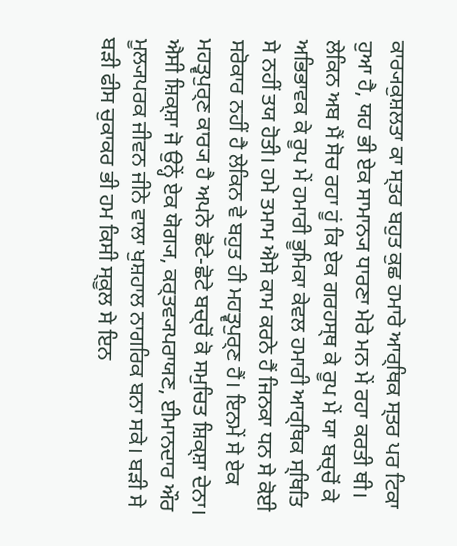ਕਾਰ੍ਯਕੁਸ਼ਲਤਾ ਕਾ ਸ੍ਤਰ ਬਹੁਤ ਕੁਛ ਹਮਾਰੇ ਆਰ੍ਥਿਕ ਸ੍ਤਰ ਪਰ ਟਿਕਾ ਹੁਆ ਹੈ, ਯਹ ਭੀ ਏਕ ਸਾਮਾਨ੍ਯ ਧਾਰਣਾ ਮੇਰੇ ਮਨ ਮੇਂ ਰਹਾ ਕਰਤੀ ਥੀ। ਲੇਕਿਨ ਅਬ ਮੈਂ ਸੋਚ ਰਹਾ ਹੂਂ ਕਿ ਏਕ ਗਰਹਸ੍ਥ ਕੇ ਰੂਪ ਮੇਂ ਯਾ ਬਚ੍ਚੋਂ ਕੇ ਅਭਿਭਾਵਕ ਕੇ ਰੂਪ ਮੇਂ ਹਮਾਰੀ ਭੂਮਿਕਾ ਕੇਵਲ ਹਮਾਰੀ ਆਰ੍ਥਿਕ ਸ੍ਥਿਤਿ ਸੇ ਨਹੀਂ ਤਯ ਹੋਤੀ। ਹਮੇ ਤਮਾਮ ਐਸੇ ਕਾਮ ਕਰਨੇ ਹੈਂ ਜਿਨਕਾ ਧਨ ਸੇ ਕੋਈ ਸਰੋਕਾਰ ਨਹੀਂ ਹੈ ਲੇਕਿਨ ਵੇ ਬਹੁਤ ਹੀ ਮਹਤ੍ਵਪੁਰ੍ਣ ਹੈਂ। ਇਨਮੇਂ ਸੇ ਏਕ ਮਹਤ੍ਵਪੁਰ੍ਣ ਕਾਰ੍ਯ ਹੈ ਅਪਨੇ ਛੋਟੇ-ਛੋਟੇ ਬਚ੍ਚੋਂ ਕੋ ਸਮੁਚਿਤ ਸ਼ਿਕ੍ਸ਼ਾ ਦੇਨਾ। ਐਸੀ ਸ਼ਿਕ੍ਸ਼ਾ ਜੋ ਉਨ੍ਹੇਂ ਏਕ ਯੋਗ੍ਯ, ਕਰ੍ਤਵ੍ਯਪਰਾਯਣ, ਈਮਾਨਦਾਰ ਔਰ ਮੂਲ੍ਯਪਰਕ ਜੀਵਨ ਜੀਨੇ ਵਾਲਾ ਖੁਸ਼ਹਾਲ ਨਾਗਰਿਕ ਬਨਾ ਸਕੇ। ਬੜੀ ਸੇ ਬੜੀ ਫੀਸ ਚੁਕਾਕਰ ਭੀ ਹਮ ਕਿਸੀ ਸ੍ਕੂਲ ਸੇ ਇਨ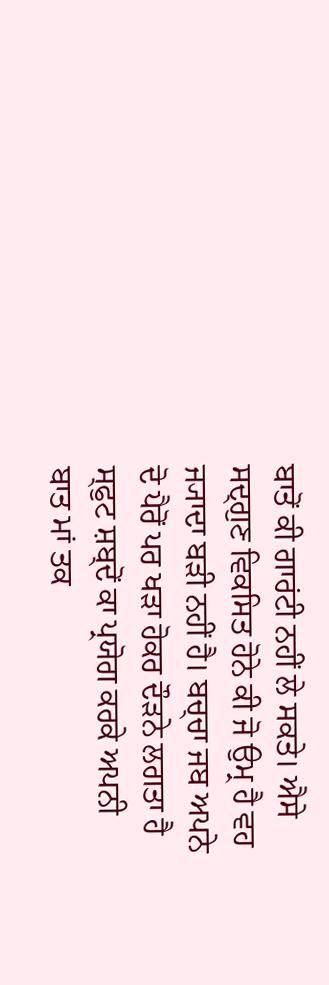ਬਾਤੋਂ ਕੀ ਗਾਰਂਟੀ ਨਹੀਂ ਲੇ ਸਕਤੇ। ਐਸੇ ਸਦ੍ਗੁਣ ਵਿਕਸਿਤ ਹੋਨੇ ਕੀ ਜੋ ਉਮ੍ਰ ਹੈ ਵਹ ਜ੍ਯਾਦਾ ਬੜੀ ਨਹੀਂ ਹੈ। ਬਚ੍ਚਾ ਜਬ ਅਪਨੇ ਦੋ ਪੈਰੋਂ ਪਰ ਖੜਾ ਹੋਕਰ ਦੌੜਨੇ ਲਗਤਾ ਹੈ ਸ੍ਫੁਟ ਸ਼ਬ੍ਦੋਂ ਕਾ ਪ੍ਰਯੋਗ ਕਰਕੇ ਅਪਨੀ ਬਾਤ ਮਾਂ ਤਕ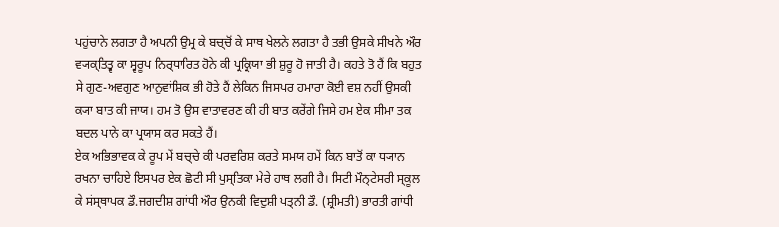ਪਹੁਂਚਾਨੇ ਲਗਤਾ ਹੈ ਅਪਨੀ ਉਮ੍ਰ ਕੇ ਬਚ੍ਚੋਂ ਕੇ ਸਾਥ ਖੇਲਨੇ ਲਗਤਾ ਹੈ ਤਭੀ ਉਸਕੇ ਸੀਖਨੇ ਔਰ ਵ੍ਯਕ੍ਤਿਤ੍ਵ ਕਾ ਸ੍ਵਰੂਪ ਨਿਰ੍ਧਾਰਿਤ ਹੋਨੇ ਕੀ ਪ੍ਰਕ੍ਰਿਯਾ ਭੀ ਸ਼ੁਰੂ ਹੋ ਜਾਤੀ ਹੈ। ਕਹਤੇ ਤੋ ਹੈਂ ਕਿ ਬਹੁਤ ਸੇ ਗੁਣ-ਅਵਗੁਣ ਆਨੁਵਾਂਸ਼ਿਕ ਭੀ ਹੋਤੇ ਹੈਂ ਲੇਕਿਨ ਜਿਸਪਰ ਹਮਾਰਾ ਕੋਈ ਵਸ਼ ਨਹੀਂ ਉਸਕੀ ਕ੍ਯਾ ਬਾਤ ਕੀ ਜਾਯ। ਹਮ ਤੋ ਉਸ ਵਾਤਾਵਰਣ ਕੀ ਹੀ ਬਾਤ ਕਰੇਂਗੇ ਜਿਸੇ ਹਮ ਏਕ ਸੀਮਾ ਤਕ ਬਦਲ ਪਾਨੇ ਕਾ ਪ੍ਰਯਾਸ ਕਰ ਸਕਤੇ ਹੈਂ।
ਏਕ ਅਭਿਭਾਵਕ ਕੇ ਰੂਪ ਮੇਂ ਬਚ੍ਚੇ ਕੀ ਪਰਵਰਿਸ਼ ਕਰਤੇ ਸਮਯ ਹਮੇਂ ਕਿਨ ਬਾਤੋਂ ਕਾ ਧ੍ਯਾਨ ਰਖਨਾ ਚਾਹਿਏ ਇਸਪਰ ਏਕ ਛੋਟੀ ਸੀ ਪੁਸ੍ਤਿਕਾ ਮੇਰੇ ਹਾਥ ਲਗੀ ਹੈ। ਸਿਟੀ ਮੌਨ੍ਟੇਸਰੀ ਸ੍ਕੂਲ ਕੇ ਸਂਸ੍ਥਾਪਕ ਡੌ.ਜਗਦੀਸ਼ ਗਾਂਧੀ ਔਰ ਉਨਕੀ ਵਿਦੁਸ਼ੀ ਪਤ੍ਨੀ ਡੌ. (ਸ਼੍ਰੀਮਤੀ) ਭਾਰਤੀ ਗਾਂਧੀ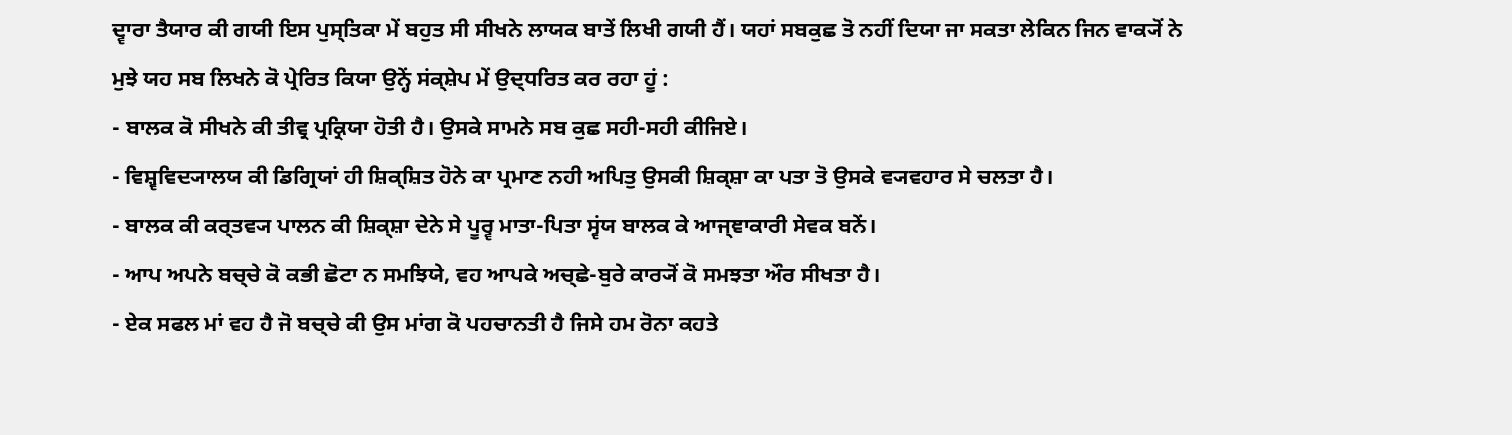ਦ੍ਵਾਰਾ ਤੈਯਾਰ ਕੀ ਗਯੀ ਇਸ ਪੁਸ੍ਤਿਕਾ ਮੇਂ ਬਹੁਤ ਸੀ ਸੀਖਨੇ ਲਾਯਕ ਬਾਤੇਂ ਲਿਖੀ ਗਯੀ ਹੈਂ। ਯਹਾਂ ਸਬਕੁਛ ਤੋ ਨਹੀਂ ਦਿਯਾ ਜਾ ਸਕਤਾ ਲੇਕਿਨ ਜਿਨ ਵਾਕ੍ਯੋਂ ਨੇ ਮੁਝੇ ਯਹ ਸਬ ਲਿਖਨੇ ਕੋ ਪ੍ਰੇਰਿਤ ਕਿਯਾ ਉਨ੍ਹੇਂ ਸਂਕ੍ਸ਼ੇਪ ਮੇਂ ਉਦ੍ਧਰਿਤ ਕਰ ਰਹਾ ਹੂਂ :
- ਬਾਲਕ ਕੋ ਸੀਖਨੇ ਕੀ ਤੀਵ੍ਰ ਪ੍ਰਕ੍ਰਿਯਾ ਹੋਤੀ ਹੈ। ਉਸਕੇ ਸਾਮਨੇ ਸਬ ਕੁਛ ਸਹੀ-ਸਹੀ ਕੀਜਿਏ।
- ਵਿਸ਼੍ਵਵਿਦ੍ਯਾਲਯ ਕੀ ਡਿਗ੍ਰਿਯਾਂ ਹੀ ਸ਼ਿਕ੍ਸ਼ਿਤ ਹੋਨੇ ਕਾ ਪ੍ਰਮਾਣ ਨਹੀ ਅਪਿਤੁ ਉਸਕੀ ਸ਼ਿਕ੍ਸ਼ਾ ਕਾ ਪਤਾ ਤੋ ਉਸਕੇ ਵ੍ਯਵਹਾਰ ਸੇ ਚਲਤਾ ਹੈ।
- ਬਾਲਕ ਕੀ ਕਰ੍ਤਵ੍ਯ ਪਾਲਨ ਕੀ ਸ਼ਿਕ੍ਸ਼ਾ ਦੇਨੇ ਸੇ ਪੂਰ੍ਵ ਮਾਤਾ-ਪਿਤਾ ਸ੍ਵਂਯ ਬਾਲਕ ਕੇ ਆਜ੍ਞਾਕਾਰੀ ਸੇਵਕ ਬਨੇਂ।
- ਆਪ ਅਪਨੇ ਬਚ੍ਚੇ ਕੋ ਕਭੀ ਛੋਟਾ ਨ ਸਮਝਿਯੇ, ਵਹ ਆਪਕੇ ਅਚ੍ਛੇ-ਬੁਰੇ ਕਾਰ੍ਯੋਂ ਕੋ ਸਮਝਤਾ ਔਰ ਸੀਖਤਾ ਹੈ।
- ਏਕ ਸਫਲ ਮਾਂ ਵਹ ਹੈ ਜੋ ਬਚ੍ਚੇ ਕੀ ਉਸ ਮਾਂਗ ਕੋ ਪਹਚਾਨਤੀ ਹੈ ਜਿਸੇ ਹਮ ਰੋਨਾ ਕਹਤੇ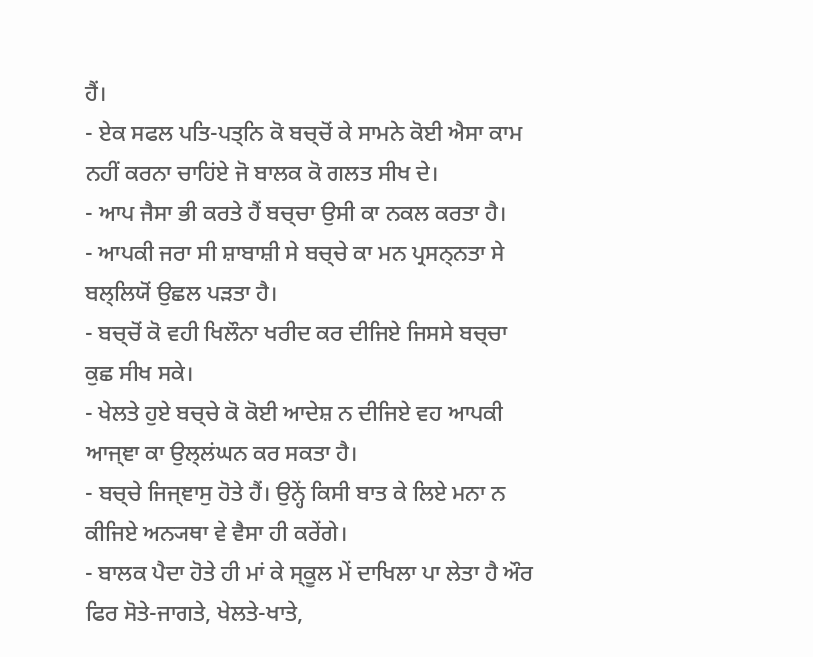ਹੈਂ।
- ਏਕ ਸਫਲ ਪਤਿ-ਪਤ੍ਨਿ ਕੋ ਬਚ੍ਚੋਂ ਕੇ ਸਾਮਨੇ ਕੋਈ ਐਸਾ ਕਾਮ ਨਹੀਂ ਕਰਨਾ ਚਾਹਿਂਏ ਜੋ ਬਾਲਕ ਕੋ ਗਲਤ ਸੀਖ ਦੇ।
- ਆਪ ਜੈਸਾ ਭੀ ਕਰਤੇ ਹੈਂ ਬਚ੍ਚਾ ਉਸੀ ਕਾ ਨਕਲ ਕਰਤਾ ਹੈ।
- ਆਪਕੀ ਜਰਾ ਸੀ ਸ਼ਾਬਾਸ਼ੀ ਸੇ ਬਚ੍ਚੇ ਕਾ ਮਨ ਪ੍ਰਸਨ੍ਨਤਾ ਸੇ ਬਲ੍ਲਿਯੋਂ ਉਛਲ ਪਡ਼ਤਾ ਹੈ।
- ਬਚ੍ਚੋਂ ਕੋ ਵਹੀ ਖਿਲੌਨਾ ਖਰੀਦ ਕਰ ਦੀਜਿਏ ਜਿਸਸੇ ਬਚ੍ਚਾ ਕੁਛ ਸੀਖ ਸਕੇ।
- ਖੇਲਤੇ ਹੁਏ ਬਚ੍ਚੇ ਕੋ ਕੋਈ ਆਦੇਸ਼ ਨ ਦੀਜਿਏ ਵਹ ਆਪਕੀ ਆਜ੍ਞਾ ਕਾ ਉਲ੍ਲਂਘਨ ਕਰ ਸਕਤਾ ਹੈ।
- ਬਚ੍ਚੇ ਜਿਜ੍ਞਾਸੁ ਹੋਤੇ ਹੈਂ। ਉਨ੍ਹੇਂ ਕਿਸੀ ਬਾਤ ਕੇ ਲਿਏ ਮਨਾ ਨ ਕੀਜਿਏ ਅਨ੍ਯਥਾ ਵੇ ਵੈਸਾ ਹੀ ਕਰੇਂਗੇ।
- ਬਾਲਕ ਪੈਦਾ ਹੋਤੇ ਹੀ ਮਾਂ ਕੇ ਸ੍ਕੂਲ ਮੇਂ ਦਾਖਿਲਾ ਪਾ ਲੇਤਾ ਹੈ ਔਰ ਫਿਰ ਸੋਤੇ-ਜਾਗਤੇ, ਖੇਲਤੇ-ਖਾਤੇ,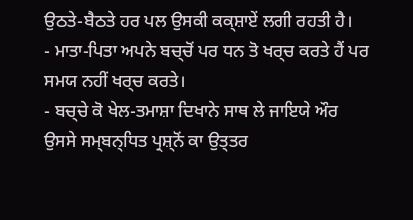ਉਠਤੇ-ਬੈਠਤੇ ਹਰ ਪਲ ਉਸਕੀ ਕਕ੍ਸ਼ਾਏਂ ਲਗੀ ਰਹਤੀ ਹੈ।
- ਮਾਤਾ-ਪਿਤਾ ਅਪਨੇ ਬਚ੍ਚੋਂ ਪਰ ਧਨ ਤੋ ਖਰ੍ਚ ਕਰਤੇ ਹੈਂ ਪਰ ਸਮਯ ਨਹੀਂ ਖਰ੍ਚ ਕਰਤੇ।
- ਬਚ੍ਚੇ ਕੋ ਖੇਲ-ਤਮਾਸ਼ਾ ਦਿਖਾਨੇ ਸਾਥ ਲੇ ਜਾਇਯੇ ਔਰ ਉਸਸੇ ਸਮ੍ਬਨ੍ਧਿਤ ਪ੍ਰਸ਼੍ਨੋਂ ਕਾ ਉਤ੍ਤਰ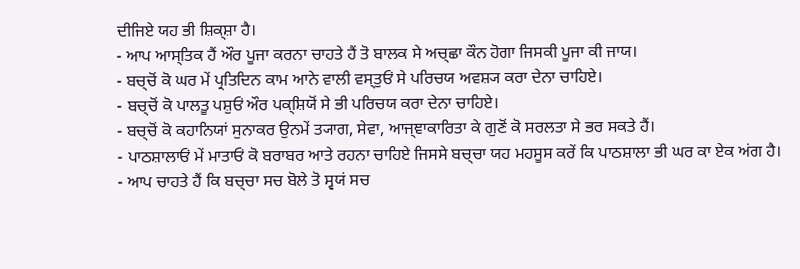ਦੀਜਿਏ ਯਹ ਭੀ ਸ਼ਿਕ੍ਸ਼ਾ ਹੈ।
- ਆਪ ਆਸ੍ਤਿਕ ਹੈਂ ਔਰ ਪੂਜਾ ਕਰਨਾ ਚਾਹਤੇ ਹੈਂ ਤੋ ਬਾਲਕ ਸੇ ਅਚ੍ਛਾ ਕੌਨ ਹੋਗਾ ਜਿਸਕੀ ਪੂਜਾ ਕੀ ਜਾਯ।
- ਬਚ੍ਚੋਂ ਕੋ ਘਰ ਮੇਂ ਪ੍ਰਤਿਦਿਨ ਕਾਮ ਆਨੇ ਵਾਲੀ ਵਸ੍ਤੁਓਂ ਸੇ ਪਰਿਚਯ ਅਵਸ਼੍ਯ ਕਰਾ ਦੇਨਾ ਚਾਹਿਏ।
- ਬਚ੍ਚੋਂ ਕੋ ਪਾਲਤੂ ਪਸ਼ੁਓਂ ਔਰ ਪਕ੍ਸ਼ਿਯੋਂ ਸੇ ਭੀ ਪਰਿਚਯ ਕਰਾ ਦੇਨਾ ਚਾਹਿਏ।
- ਬਚ੍ਚੋਂ ਕੋ ਕਹਾਨਿਯਾਂ ਸੁਨਾਕਰ ਉਨਮੇਂ ਤ੍ਯਾਗ, ਸੇਵਾ, ਆਜ੍ਞਾਕਾਰਿਤਾ ਕੇ ਗੁਣੋਂ ਕੋ ਸਰਲਤਾ ਸੇ ਭਰ ਸਕਤੇ ਹੈਂ।
- ਪਾਠਸ਼ਾਲਾਓਂ ਮੇਂ ਮਾਤਾਓਂ ਕੋ ਬਰਾਬਰ ਆਤੇ ਰਹਨਾ ਚਾਹਿਏ ਜਿਸਸੇ ਬਚ੍ਚਾ ਯਹ ਮਹਸੂਸ ਕਰੇਂ ਕਿ ਪਾਠਸ਼ਾਲਾ ਭੀ ਘਰ ਕਾ ਏਕ ਅਂਗ ਹੈ।
- ਆਪ ਚਾਹਤੇ ਹੈਂ ਕਿ ਬਚ੍ਚਾ ਸਚ ਬੋਲੇ ਤੋ ਸ੍ਵਯਂ ਸਚ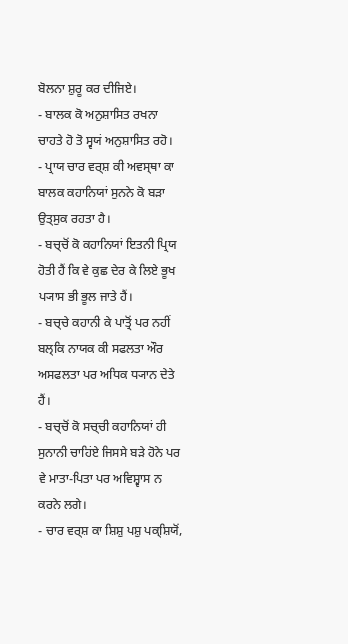ਬੋਲਨਾ ਸ਼ੁਰੂ ਕਰ ਦੀਜਿਏ।
- ਬਾਲਕ ਕੋ ਅਨੁਸ਼ਾਸਿਤ ਰਖਨਾ ਚਾਹਤੇ ਹੋ ਤੋ ਸ੍ਵਯਂ ਅਨੁਸ਼ਾਸਿਤ ਰਹੋ।
- ਪ੍ਰਾਯ ਚਾਰ ਵਰ੍ਸ਼ ਕੀ ਅਵਸ੍ਥਾ ਕਾ ਬਾਲਕ ਕਹਾਨਿਯਾਂ ਸੁਨਨੇ ਕੋ ਬਡ਼ਾ ਉਤ੍ਸੁਕ ਰਹਤਾ ਹੈ।
- ਬਚ੍ਚੋਂ ਕੋ ਕਹਾਨਿਯਾਂ ਇਤਨੀ ਪ੍ਰਿਯ ਹੋਤੀ ਹੈਂ ਕਿ ਵੇ ਕੁਛ ਦੇਰ ਕੇ ਲਿਏ ਭੂਖ ਪ੍ਯਾਸ ਭੀ ਭੂਲ ਜਾਤੇ ਹੈਂ।
- ਬਚ੍ਚੇ ਕਹਾਨੀ ਕੇ ਪਾਤ੍ਰੋਂ ਪਰ ਨਹੀਂ ਬਲ੍ਕਿ ਨਾਯਕ ਕੀ ਸਫਲਤਾ ਔਰ ਅਸਫਲਤਾ ਪਰ ਅਧਿਕ ਧ੍ਯਾਨ ਦੇਤੇ ਹੈਂ।
- ਬਚ੍ਚੋਂ ਕੋ ਸਚ੍ਚੀ ਕਹਾਨਿਯਾਂ ਹੀ ਸੁਨਾਨੀ ਚਾਹਿਂਏ ਜਿਸਸੇ ਬਡ਼ੇ ਹੋਨੇ ਪਰ ਵੇ ਮਾਤਾ-ਪਿਤਾ ਪਰ ਅਵਿਸ਼੍ਵਾਸ ਨ ਕਰਨੇ ਲਗੇ।
- ਚਾਰ ਵਰ੍ਸ਼ ਕਾ ਸ਼ਿਸ਼ੁ ਪਸ਼ੁ ਪਕ੍ਸ਼ਿਯੋਂ,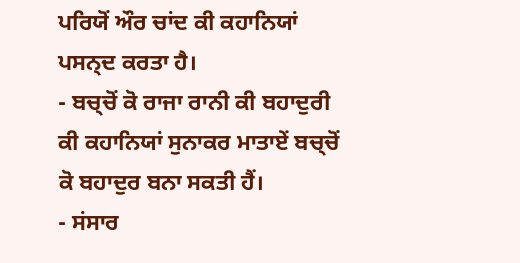ਪਰਿਯੋਂ ਔਰ ਚਾਂਦ ਕੀ ਕਹਾਨਿਯਾਂ ਪਸਨ੍ਦ ਕਰਤਾ ਹੈ।
- ਬਚ੍ਚੋਂ ਕੋ ਰਾਜਾ ਰਾਨੀ ਕੀ ਬਹਾਦੁਰੀ ਕੀ ਕਹਾਨਿਯਾਂ ਸੁਨਾਕਰ ਮਾਤਾਏਂ ਬਚ੍ਚੋਂ ਕੋ ਬਹਾਦੁਰ ਬਨਾ ਸਕਤੀ ਹੈਂ।
- ਸਂਸਾਰ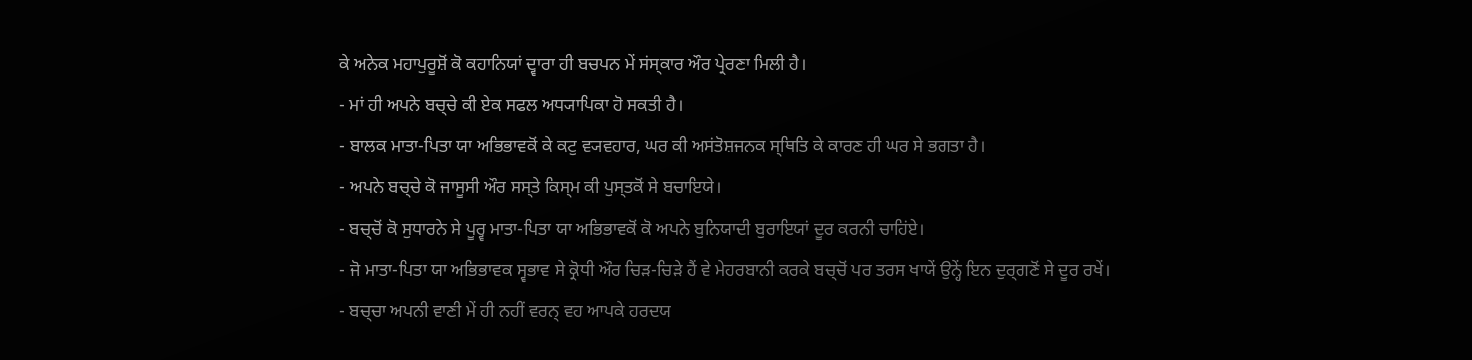ਕੇ ਅਨੇਕ ਮਹਾਪੁਰੂਸ਼ੋਂ ਕੋ ਕਹਾਨਿਯਾਂ ਦ੍ਵਾਰਾ ਹੀ ਬਚਪਨ ਮੇਂ ਸਂਸ੍ਕਾਰ ਔਰ ਪ੍ਰੇਰਣਾ ਮਿਲੀ ਹੈ।
- ਮਾਂ ਹੀ ਅਪਨੇ ਬਚ੍ਚੇ ਕੀ ਏਕ ਸਫਲ ਅਧ੍ਯਾਪਿਕਾ ਹੋ ਸਕਤੀ ਹੈ।
- ਬਾਲਕ ਮਾਤਾ-ਪਿਤਾ ਯਾ ਅਭਿਭਾਵਕੋਂ ਕੇ ਕਟੁ ਵ੍ਯਵਹਾਰ, ਘਰ ਕੀ ਅਸਂਤੋਸ਼ਜਨਕ ਸ੍ਥਿਤਿ ਕੇ ਕਾਰਣ ਹੀ ਘਰ ਸੇ ਭਗਤਾ ਹੈ।
- ਅਪਨੇ ਬਚ੍ਚੇ ਕੋ ਜਾਸੂਸੀ ਔਰ ਸਸ੍ਤੇ ਕਿਸ੍ਮ ਕੀ ਪੁਸ੍ਤਕੋਂ ਸੇ ਬਚਾਇਯੇ।
- ਬਚ੍ਚੋਂ ਕੋ ਸੁਧਾਰਨੇ ਸੇ ਪੂਰ੍ਵ ਮਾਤਾ-ਪਿਤਾ ਯਾ ਅਭਿਭਾਵਕੋਂ ਕੋ ਅਪਨੇ ਬੁਨਿਯਾਦੀ ਬੁਰਾਇਯਾਂ ਦੂਰ ਕਰਨੀ ਚਾਹਿਂਏ।
- ਜੋ ਮਾਤਾ-ਪਿਤਾ ਯਾ ਅਭਿਭਾਵਕ ਸ੍ਵਭਾਵ ਸੇ ਕ੍ਰੋਧੀ ਔਰ ਚਿਡ਼-ਚਿਡ਼ੇ ਹੈਂ ਵੇ ਮੇਹਰਬਾਨੀ ਕਰਕੇ ਬਚ੍ਚੋਂ ਪਰ ਤਰਸ ਖਾਯੇਂ ਉਨ੍ਹੇਂ ਇਨ ਦੁਰ੍ਗਣੋਂ ਸੇ ਦੂਰ ਰਖੇਂ।
- ਬਚ੍ਚਾ ਅਪਨੀ ਵਾਣੀ ਮੇਂ ਹੀ ਨਹੀਂ ਵਰਨ੍ ਵਹ ਆਪਕੇ ਹਰਦਯ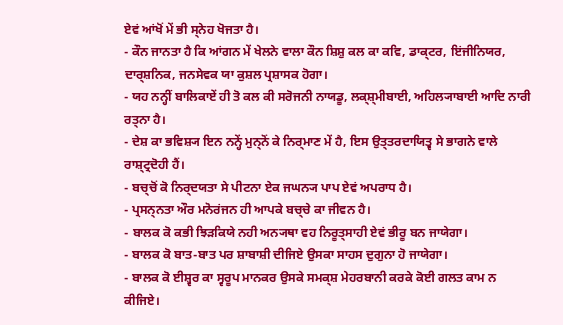ਏਵਂ ਆਂਖੋਂ ਮੇਂ ਭੀ ਸ੍ਨੇਹ ਖੋਜਤਾ ਹੈ।
- ਕੌਨ ਜਾਨਤਾ ਹੈ ਕਿ ਆਂਗਨ ਮੇਂ ਖੇਲਨੇ ਵਾਲਾ ਕੌਨ ਸ਼ਿਸ਼ੁ ਕਲ ਕਾ ਕਵਿ, ਡਾਕ੍ਟਰ, ਇਂਜੀਨਿਯਰ, ਦਾਰ੍ਸ਼ਨਿਕ, ਜਨਸੇਵਕ ਯਾ ਕੁਸ਼ਲ ਪ੍ਰਸ਼ਾਸਕ ਹੋਗਾ।
- ਯਹ ਨਨ੍ਹੀਂ ਬਾਲਿਕਾਏਂ ਹੀ ਤੋ ਕਲ ਕੀ ਸਰੋਜਨੀ ਨਾਯਡੂ, ਲਕ੍ਸ਼੍ਮੀਬਾਈ, ਅਹਿਲ੍ਯਾਬਾਈ ਆਦਿ ਨਾਰੀ ਰਤ੍ਨਾ ਹੈ।
- ਦੇਸ਼ ਕਾ ਭਵਿਸ਼੍ਯ ਇਨ ਨਨ੍ਹੇਂ ਮੁਨ੍ਨੋਂ ਕੇ ਨਿਰ੍ਮਾਣ ਮੇਂ ਹੈ, ਇਸ ਉਤ੍ਤਰਦਾਯਿਤ੍ਵ ਸੇ ਭਾਗਨੇ ਵਾਲੇ ਰਾਸ਼੍ਟ੍ਰਦੋਹੀ ਹੈਂ।
- ਬਚ੍ਚੋਂ ਕੋ ਨਿਰ੍ਦਯਤਾ ਸੇ ਪੀਟਨਾ ਏਕ ਜਘਨ੍ਯ ਪਾਪ ਏਵਂ ਅਪਰਾਧ ਹੈ।
- ਪ੍ਰਸਨ੍ਨਤਾ ਔਰ ਮਨੋਰਂਜਨ ਹੀ ਆਪਕੇ ਬਚ੍ਚੇ ਕਾ ਜੀਵਨ ਹੈ।
- ਬਾਲਕ ਕੋ ਕਭੀ ਝਿਡ਼ਕਿਯੇ ਨਹੀ ਅਨ੍ਯਥਾ ਵਹ ਨਿਰੂਤ੍ਸਾਹੀ ਏਵਂ ਭੀਰੂ ਬਨ ਜਾਯੇਗਾ।
- ਬਾਲਕ ਕੋ ਬਾਤ-ਬਾਤ ਪਰ ਸ਼ਾਬਾਸ਼ੀ ਦੀਜਿਏ ਉਸਕਾ ਸਾਹਸ ਦੁਗੁਨਾ ਹੋ ਜਾਯੇਗਾ।
- ਬਾਲਕ ਕੋ ਈਸ਼੍ਵਰ ਕਾ ਸ੍ਵਰੂਪ ਮਾਨਕਰ ਉਸਕੇ ਸਮਕ੍ਸ਼ ਮੇਹਰਬਾਨੀ ਕਰਕੇ ਕੋਈ ਗਲਤ ਕਾਮ ਨ ਕੀਜਿਏ।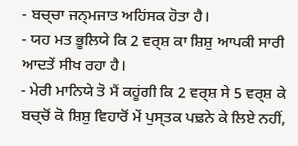- ਬਚ੍ਚਾ ਜਨ੍ਮਜਾਤ ਅਹਿਂਸਕ ਹੋਤਾ ਹੈ।
- ਯਹ ਮਤ ਭੂਲਿਯੇ ਕਿ 2 ਵਰ੍ਸ਼ ਕਾ ਸ਼ਿਸ਼ੁ ਆਪਕੀ ਸਾਰੀ ਆਦਤੇਂ ਸੀਖ ਰਹਾ ਹੈ।
- ਮੇਰੀ ਮਾਨਿਯੇ ਤੋ ਮੈਂ ਕਹੂਂਗੀ ਕਿ 2 ਵਰ੍ਸ਼ ਸੇ 5 ਵਰ੍ਸ਼ ਕੇ ਬਚ੍ਚੋਂ ਕੋ ਸ਼ਿਸ਼ੁ ਵਿਹਾਰੋਂ ਮੇਂ ਪੁਸ੍ਤਕ ਪਢ਼ਨੇ ਕੇ ਲਿਏ ਨਹੀਂ,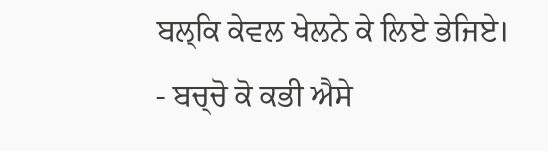ਬਲ੍ਕਿ ਕੇਵਲ ਖੇਲਨੇ ਕੇ ਲਿਏ ਭੇਜਿਏ।
- ਬਚ੍ਚੋ ਕੋ ਕਭੀ ਐਸੇ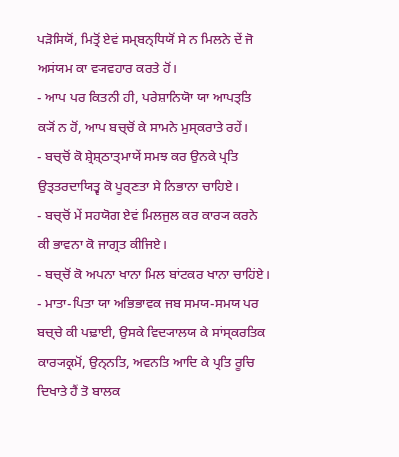ਪਡ਼ੋਸਿਯੋਂ, ਮਿਤ੍ਰੋਂ ਏਵਂ ਸਮ੍ਬਨ੍ਧਿਯੋਂ ਸੇ ਨ ਮਿਲਨੇ ਦੇਂ ਜੋ ਅਸਂਯਮ ਕਾ ਵ੍ਯਵਹਾਰ ਕਰਤੇ ਹੋਂ।
- ਆਪ ਪਰ ਕਿਤਨੀ ਹੀ, ਪਰੇਸ਼ਾਨਿਯੋਾ ਯਾ ਆਪਤ੍ਤਿ ਕ੍ਯੋਂ ਨ ਹੋਂ, ਆਪ ਬਚ੍ਚੋਂ ਕੇ ਸਾਮਨੇ ਮੁਸ੍ਕਰਾਤੇ ਰਹੇਂ।
- ਬਚ੍ਚੋਂ ਕੋ ਸ਼੍ਰੇਸ਼੍ਠਾਤ੍ਮਾਯੇਂ ਸਮਝ ਕਰ ਉਨਕੇ ਪ੍ਰਤਿ ਉਤ੍ਤਰਦਾਯਿਤ੍ਵ ਕੋ ਪੂਰ੍ਣਤਾ ਸੇ ਨਿਭਾਨਾ ਚਾਹਿਏ।
- ਬਚ੍ਚੋਂ ਮੇਂ ਸਹਯੋਗ ਏਵਂ ਮਿਲਜੁਲ ਕਰ ਕਾਰ੍ਯ ਕਰਨੇ ਕੀ ਭਾਵਨਾ ਕੋ ਜਾਗ੍ਰਤ ਕੀਜਿਏ।
- ਬਚ੍ਚੋਂ ਕੋ ਅਪਨਾ ਖਾਨਾ ਮਿਲ ਬਾਂਟਕਰ ਖਾਨਾ ਚਾਹਿਂਏ।
- ਮਾਤਾ-ਪਿਤਾ ਯਾ ਅਭਿਭਾਵਕ ਜਬ ਸਮਯ-ਸਮਯ ਪਰ ਬਚ੍ਚੇ ਕੀ ਪਢ਼ਾਈ, ਉਸਕੇ ਵਿਦ੍ਯਾਲਯ ਕੇ ਸਾਂਸ੍ਕਰਤਿਕ ਕਾਰ੍ਯਕ੍ਰਮੋਂ, ਉਨ੍ਨਤਿ, ਅਵਨਤਿ ਆਦਿ ਕੇ ਪ੍ਰਤਿ ਰੂਚਿ ਦਿਖਾਤੇ ਹੈਂ ਤੋ ਬਾਲਕ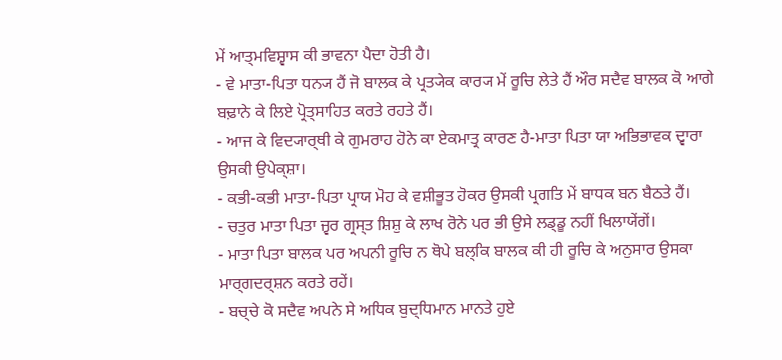ਮੇਂ ਆਤ੍ਮਵਿਸ਼੍ਵਾਸ ਕੀ ਭਾਵਨਾ ਪੈਦਾ ਹੋਤੀ ਹੈ।
- ਵੇ ਮਾਤਾ-ਪਿਤਾ ਧਨ੍ਯ ਹੈਂ ਜੋ ਬਾਲਕ ਕੇ ਪ੍ਰਤ੍ਯੇਕ ਕਾਰ੍ਯ ਮੇਂ ਰੂਚਿ ਲੇਤੇ ਹੈਂ ਔਰ ਸਦੈਵ ਬਾਲਕ ਕੋ ਆਗੇ ਬਢ਼ਾਨੇ ਕੇ ਲਿਏ ਪ੍ਰੋਤ੍ਸਾਹਿਤ ਕਰਤੇ ਰਹਤੇ ਹੈਂ।
- ਆਜ ਕੇ ਵਿਦ੍ਯਾਰ੍ਥੀ ਕੇ ਗੁਮਰਾਹ ਹੋਨੇ ਕਾ ਏਕਮਾਤ੍ਰ ਕਾਰਣ ਹੈ-ਮਾਤਾ ਪਿਤਾ ਯਾ ਅਭਿਭਾਵਕ ਦ੍ਵਾਰਾ ਉਸਕੀ ਉਪੇਕ੍ਸ਼ਾ।
- ਕਭੀ-ਕਭੀ ਮਾਤਾ-ਪਿਤਾ ਪ੍ਰਾਯ ਮੋਹ ਕੇ ਵਸ਼ੀਭੂਤ ਹੋਕਰ ਉਸਕੀ ਪ੍ਰਗਤਿ ਮੇਂ ਬਾਧਕ ਬਨ ਬੈਠਤੇ ਹੈਂ।
- ਚਤੁਰ ਮਾਤਾ ਪਿਤਾ ਜ੍ਵਰ ਗ੍ਰਸ੍ਤ ਸ਼ਿਸ਼ੁ ਕੇ ਲਾਖ ਰੋਨੇ ਪਰ ਭੀ ਉਸੇ ਲਡ੍ਡੂ ਨਹੀਂ ਖਿਲਾਯੇਂਗੇਂ।
- ਮਾਤਾ ਪਿਤਾ ਬਾਲਕ ਪਰ ਅਪਨੀ ਰੂਚਿ ਨ ਥੋਪੇ ਬਲ੍ਕਿ ਬਾਲਕ ਕੀ ਹੀ ਰੂਚਿ ਕੇ ਅਨੁਸਾਰ ਉਸਕਾ ਮਾਰ੍ਗਦਰ੍ਸ਼ਨ ਕਰਤੇ ਰਹੇਂ।
- ਬਚ੍ਚੇ ਕੋ ਸਦੈਵ ਅਪਨੇ ਸੇ ਅਧਿਕ ਬੁਦ੍ਧਿਮਾਨ ਮਾਨਤੇ ਹੁਏ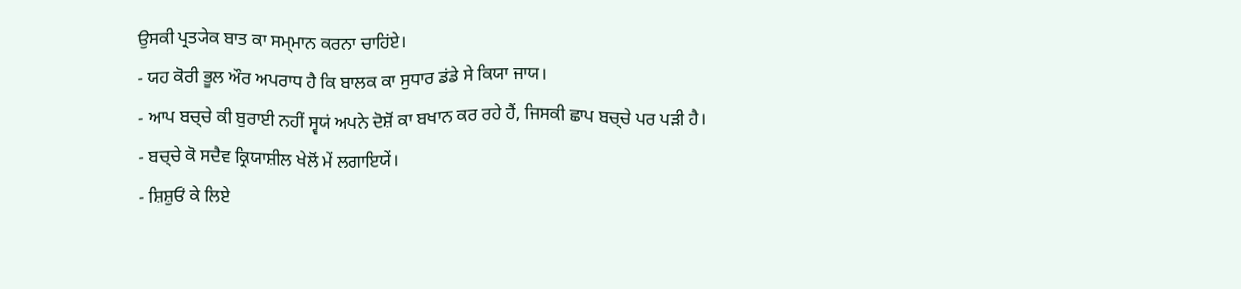ਉਸਕੀ ਪ੍ਰਤ੍ਯੇਕ ਬਾਤ ਕਾ ਸਮ੍ਮਾਨ ਕਰਨਾ ਚਾਹਿਂਏ।
- ਯਹ ਕੋਰੀ ਭੂਲ ਔਰ ਅਪਰਾਧ ਹੈ ਕਿ ਬਾਲਕ ਕਾ ਸੁਧਾਰ ਡਂਡੇ ਸੇ ਕਿਯਾ ਜਾਯ।
- ਆਪ ਬਚ੍ਚੇ ਕੀ ਬੁਰਾਈ ਨਹੀਂ ਸ੍ਵਯਂ ਅਪਨੇ ਦੋਸ਼ੋਂ ਕਾ ਬਖਾਨ ਕਰ ਰਹੇ ਹੈਂ, ਜਿਸਕੀ ਛਾਪ ਬਚ੍ਚੇ ਪਰ ਪਡ਼ੀ ਹੈ।
- ਬਚ੍ਚੇ ਕੋ ਸਦੈਵ ਕ੍ਰਿਯਾਸ਼ੀਲ ਖੇਲੋਂ ਮੇਂ ਲਗਾਇਯੇਂ।
- ਸ਼ਿਸ਼ੁਓਂ ਕੇ ਲਿਏ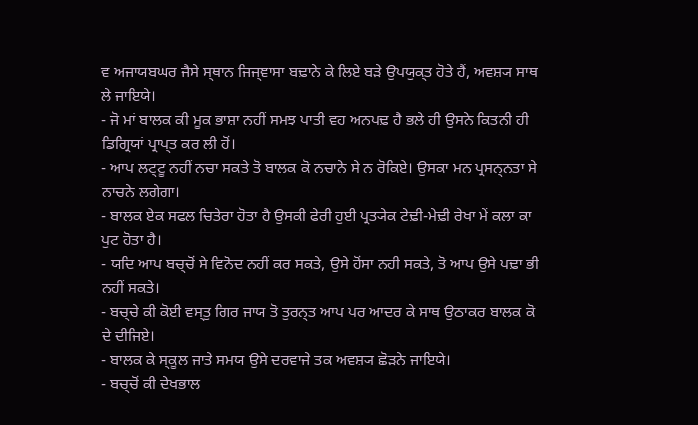ਵ ਅਜਾਯਬਘਰ ਜੈਸੇ ਸ੍ਥਾਨ ਜਿਜ੍ਞਾਸਾ ਬਢ਼ਾਨੇ ਕੇ ਲਿਏ ਬਡ਼ੇ ਉਪਯੁਕ੍ਤ ਹੋਤੇ ਹੈਂ, ਅਵਸ਼੍ਯ ਸਾਥ ਲੇ ਜਾਇਯੇ।
- ਜੋ ਮਾਂ ਬਾਲਕ ਕੀ ਮੂਕ ਭਾਸ਼ਾ ਨਹੀਂ ਸਮਝ ਪਾਤੀ ਵਹ ਅਨਪਢ਼ ਹੈ ਭਲੇ ਹੀ ਉਸਨੇ ਕਿਤਨੀ ਹੀ ਡਿਗ੍ਰਿਯਾਂ ਪ੍ਰਾਪ੍ਤ ਕਰ ਲੀ ਹੋਂ।
- ਆਪ ਲਟ੍ਟੂ ਨਹੀਂ ਨਚਾ ਸਕਤੇ ਤੋ ਬਾਲਕ ਕੋ ਨਚਾਨੇ ਸੇ ਨ ਰੋਕਿਏ। ਉਸਕਾ ਮਨ ਪ੍ਰਸਨ੍ਨਤਾ ਸੇ ਨਾਚਨੇ ਲਗੇਗਾ।
- ਬਾਲਕ ਏਕ ਸਫਲ ਚਿਤੇਰਾ ਹੋਤਾ ਹੈ ਉਸਕੀ ਫੇਰੀ ਹੁਈ ਪ੍ਰਤ੍ਯੇਕ ਟੇਢ਼ੀ-ਮੇਢ਼ੀ ਰੇਖਾ ਮੇਂ ਕਲਾ ਕਾ ਪੁਟ ਹੋਤਾ ਹੈ।
- ਯਦਿ ਆਪ ਬਚ੍ਚੋਂ ਸੇ ਵਿਨੋਦ ਨਹੀਂ ਕਰ ਸਕਤੇ, ਉਸੇ ਹੋਂਸਾ ਨਹੀ ਸਕਤੇ, ਤੋ ਆਪ ਉਸੇ ਪਢ਼ਾ ਭੀ ਨਹੀਂ ਸਕਤੇ।
- ਬਚ੍ਚੇ ਕੀ ਕੋਈ ਵਸ੍ਤੁ ਗਿਰ ਜਾਯ ਤੋ ਤੁਰਨ੍ਤ ਆਪ ਪਰ ਆਦਰ ਕੇ ਸਾਥ ਉਠਾਕਰ ਬਾਲਕ ਕੋ ਦੇ ਦੀਜਿਏ।
- ਬਾਲਕ ਕੇ ਸ੍ਕੂਲ ਜਾਤੇ ਸਮਯ ਉਸੇ ਦਰਵਾਜੇ ਤਕ ਅਵਸ਼੍ਯ ਛੋਡ਼ਨੇ ਜਾਇਯੇ।
- ਬਚ੍ਚੋਂ ਕੀ ਦੇਖਭਾਲ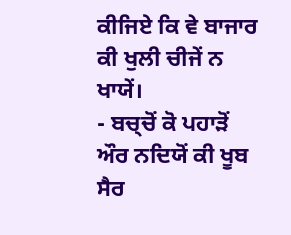ਕੀਜਿਏ ਕਿ ਵੇ ਬਾਜਾਰ ਕੀ ਖੁਲੀ ਚੀਜੇਂ ਨ ਖਾਯੇਂ।
- ਬਚ੍ਚੋਂ ਕੋ ਪਹਾਡ਼ੋਂ ਔਰ ਨਦਿਯੋਂ ਕੀ ਖੂਬ ਸੈਰ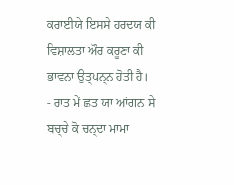ਕਰਾਈਯੇ ਇਸਸੇ ਹਰਦਯ ਕੀ ਵਿਸ਼ਾਲਤਾ ਔਰ ਕਰੂਣਾ ਕੀ ਭਾਵਨਾ ਉਤ੍ਪਨ੍ਨ ਹੋਤੀ ਹੈ।
- ਰਾਤ ਮੇਂ ਛਤ ਯਾ ਆਂਗਨ ਸੇ ਬਚ੍ਚੇ ਕੋ ਚਨ੍ਦਾ ਮਾਮਾ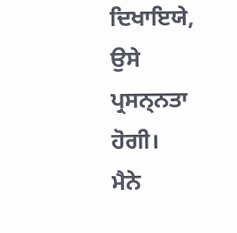ਦਿਖਾਇਯੇ, ਉਸੇ ਪ੍ਰਸਨ੍ਨਤਾ ਹੋਗੀ।
ਮੈਨੇ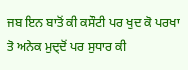ਜਬ ਇਨ ਬਾਤੋਂ ਕੀ ਕਸੌਟੀ ਪਰ ਖੁਦ ਕੋ ਪਰਖਾ ਤੋ ਅਨੇਕ ਮੁਦ੍ਦੋਂ ਪਰ ਸੁਧਾਰ ਕੀ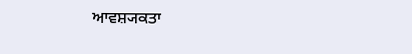ਆਵਸ਼੍ਯਕਤਾ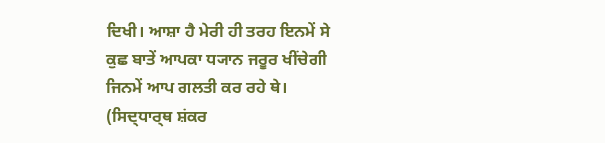ਦਿਖੀ। ਆਸ਼ਾ ਹੈ ਮੇਰੀ ਹੀ ਤਰਹ ਇਨਮੇਂ ਸੇ ਕੁਛ ਬਾਤੇਂ ਆਪਕਾ ਧ੍ਯਾਨ ਜਰੂਰ ਖੀਂਚੇਗੀ ਜਿਨਮੇਂ ਆਪ ਗਲਤੀ ਕਰ ਰਹੇ ਥੇ।
(ਸਿਦ੍ਧਾਰ੍ਥ ਸ਼ਂਕਰ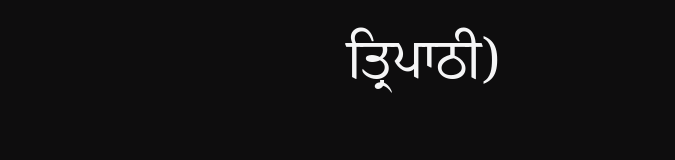ਤ੍ਰਿਪਾਠੀ)